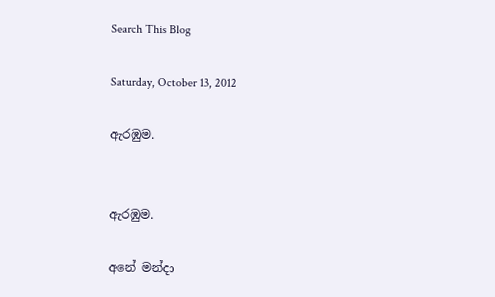Search This Blog

Saturday, October 13, 2012

ඇරඹුම.


ඇරඹුම.

අනේ මන්දා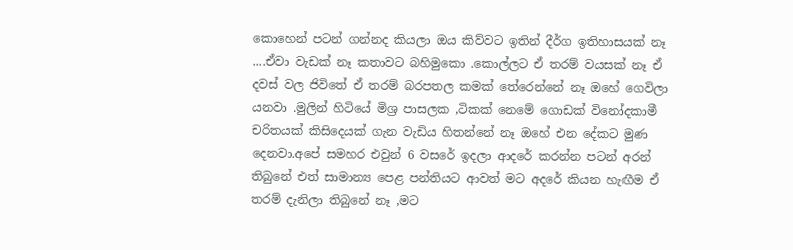කොහෙන් පටන් ගන්නද කියලා ඔය කිව්වට ඉතින් දීර්ග ඉතිහාසයක් නෑ ....ඒවා වැඩක් නෑ කතාවට බහිමුකො .කොල්ලට ඒ තරම් වයසක් නෑ ඒ දවස් වල ජිවිතේ ඒ තරම් බරපතල කමක් තේරෙන්නේ නෑ ඔහේ ගෙවිලා යනවා .මුලින් හිටියේ මිශ්‍ර පාසලක ,ටිකක් නෙමේ ගොඩක් විනෝදකාමී චරිතයක් කිසිදෙයක් ගැන වැඩිය හිතන්නේ නෑ ඔහේ එන දේකට මුණ දෙනවා.අපේ සමහර එවුන් 6 වසරේ ඉදලා ආදරේ කරන්න පටන් අරන් තිබුනේ එත් සාමාන්‍ය පෙළ පන්තියට ආවත් මට අදරේ කියන හැඟීම ඒ තරම් දැනිලා තිබුනේ නෑ ,මට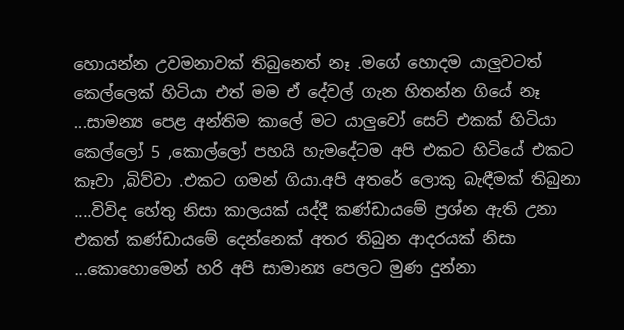හොයන්න උවමනාවක් තිබුනෙත් නෑ .මගේ හොදම යාලුවටත් කෙල්ලෙක් හිටියා එත් මම ඒ දේවල් ගැන හිතන්න ගියේ නෑ ...සාමන්‍ය පෙළ අන්තිම කාලේ මට යාලුවෝ සෙට් එකක් හිටියා කෙල්ලෝ 5 ,කොල්ලෝ පහයි හැමදේටම අපි එකට හිටියේ එකට කෑවා ,බිව්වා .එකට ගමන් ගියා.අපි අතරේ ලොකු බැඳීමක් තිබුනා ....විවිද හේතු නිසා කාලයක් යද්දී කණ්ඩායමේ ප්‍රශ්න ඇති උනා එකත් කණ්ඩායමේ දෙන්නෙක් අතර තිබුන ආදරයක් නිසා ...කොහොමෙන් හරි අපි සාමාන්‍ය පෙලට මුණ දුන්නා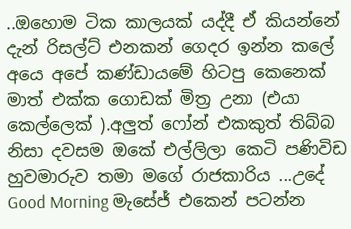..ඔහොම ටික කාලයක් යද්දී ඒ කියන්නේ දැන් රිසල්ට් එනකන් ගෙදර ඉන්න කලේ අයෙ අපේ කණ්ඩායමේ හිටපු කෙනෙක් මාත් එක්ක ගොඩක් මිත්‍ර උනා (එයා කෙල්ලෙක් ).අලුත් ෆෝන් එකකුත් තිබ්බ නිසා දවසම ඔකේ එල්ලිලා කෙටි පණිවිඩ හුවමාරුව තමා මගේ රාජකාරිය ...උදේ Good Morning මැසේජ් එකෙන් පටන්න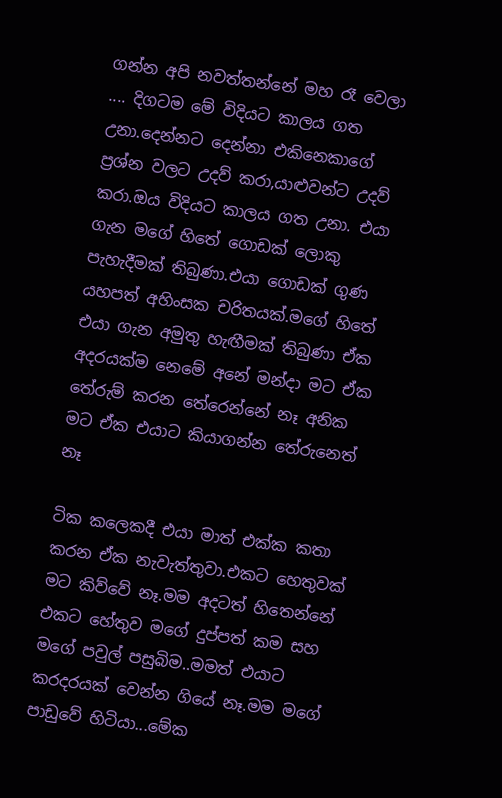ගන්න අපි නවත්තන්නේ මහ රෑ වෙලා .... දිගටම මේ විදියට කාලය ගත උනා.දෙන්නට දෙන්නා එකිනෙකාගේ ප්‍රශ්න වලට උදව් කරා,යාළුවන්ට උදව් කරා.ඔය විදියට කාලය ගත උනා. එයා ගැන මගේ හිතේ ගොඩක් ලොකු පැහැදීමක් තිබුණා.එයා ගොඩක් ගුණ යහපත් අහිංසක චරිතයක්.මගේ හිතේ එයා ගැන අමුතු හැඟීමක් තිබුණා ඒක අදරයක්ම නෙමේ අනේ මන්දා මට ඒක තේරුම් කරන තේරෙන්නේ නෑ අනික මට ඒක එයාට කියාගන්න තේරුනෙත් නෑ

ටික කලෙකදී එයා මාත් එක්ක කතා කරන ඒක නැවැත්තුවා.එකට හෙතුවක් මට කිව්වේ නෑ.මම අදටත් හිතෙන්නේ එකට හේතුව මගේ දුප්පත් කම සහ මගේ පවුල් පසුබිම..මමත් එයාට කරදරයක් වෙන්න ගියේ නෑ.මම මගේ පාඩුවේ හිටියා...මේක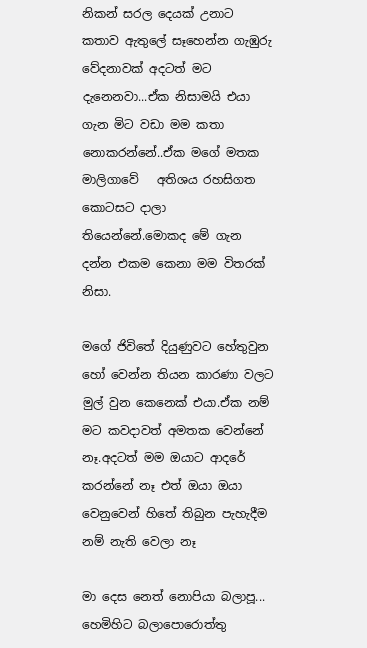නිකන් සරල දෙයක් උනාට කතාව ඇතුලේ සෑහෙන්න ගැඹුරු වේදනාවක් අදටත් මට දැනෙනවා...ඒක නිසාමයි එයා ගැන මිට වඩා මම කතා නොකරන්නේ..ඒක මගේ මතක මාලිගාවේ   අතිශය රහසිගත කොටසට දාලා තියෙන්නේ.මොකද මේ ගැන දන්න එකම කෙනා මම විතරක් නිසා.

මගේ ජිවිතේ දියුණුවට හේතුවුන හෝ වෙන්න තියන කාරණා වලට මුල් වුන කෙනෙක් එයා.ඒක නම් මට කවදාවත් අමතක වෙන්නේ නෑ.අදටත් මම ඔයාට ආදරේ කරන්නේ නෑ එත් ඔයා ඔයා වෙනුවෙන් හිතේ තිබුන පැහැදීම නම් නැති වෙලා නෑ

මා දෙස නෙත් නොපියා බලාපූ...
හෙමිහිට බලාපොරොත්තු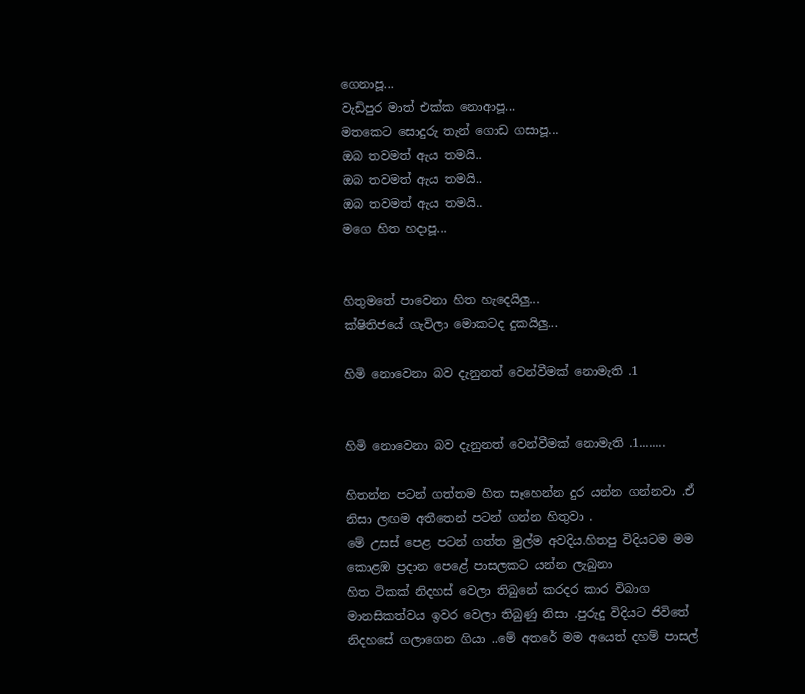ගෙනාපූ...
වැඩිපුර මාත් එක්ක නොආපූ...
මතකෙට සොදුරු තැන් ගොඩ ගසාපූ...
ඔබ තවමත් ඇය තමයි..
ඔබ තවමත් ඇය තමයි..
ඔබ තවමත් ඇය තමයි..
මගෙ හිත හදාපූ...


හිතුමතේ පාවෙනා හිත හැදෙයිලු...
ක්ෂිතිජයේ ගැවිලා මොකටද දුකයිලු...

හිමි නොවෙනා බව දැනුනත් වෙන්වීමක් නොමැති .1


හිමි නොවෙනා බව දැනුනත් වෙන්වීමක් නොමැති .1........

හිතන්න පටන් ගත්තම හිත සෑහෙන්න දුර යන්න ගන්නවා .ඒ නිසා ලඟම අතීතෙන් පටන් ගන්න හිතුවා .
මේ උසස් පෙළ පටන් ගත්ත මුල්ම අවදිය.හිතපු විදියටම මම කොළඹ ප්‍රදාන පෙළේ පාසලකට යන්න ලැබුනා
හිත ටිකක් නිදහස් වෙලා තිබුනේ කරදර කාර විබාග මානසිකත්වය ඉවර වෙලා තිබුණු නිසා .පුරුදු විදියට ජිවිතේ නිදහසේ ගලාගෙන ගියා ..මේ අතරේ මම අයෙත් දහම් පාසල්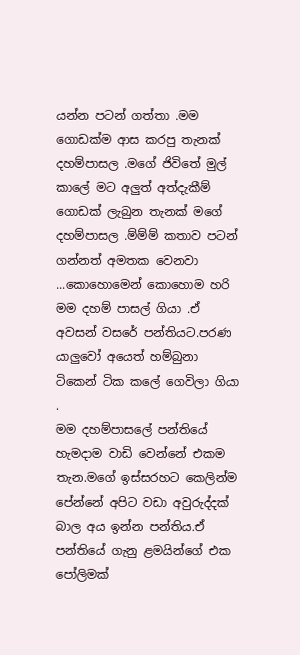යන්න පටන් ගත්තා .මම ගොඩක්ම ආස කරපු තැනක් දහම්පාසල .මගේ ජිවිතේ මුල් කාලේ මට අලුත් අත්දැකීම් ගොඩක් ලැබුන තැනක් මගේ දහම්පාසල .ම්ම්ම් කතාව පටන් ගන්නත් අමතක වෙනවා ...කොහොමෙන් කොහොම හරි මම දහම් පාසල් ගියා .ඒ අවසන් වසරේ පන්තියට.පරණ යාලුවෝ අයෙත් හම්බුනා ටිකෙන් ටික කලේ ගෙවිලා ගියා .
මම දහම්පාසලේ පන්තියේ හැමදාම වාඩි වෙන්නේ එකම තැන.මගේ ඉස්සරහට කෙලින්ම පේන්නේ අපිට වඩා අවුරුද්දක් බාල අය ඉන්න පන්තිය.ඒ පන්තියේ ගැනු ළමයින්ගේ එක පෝලිමක්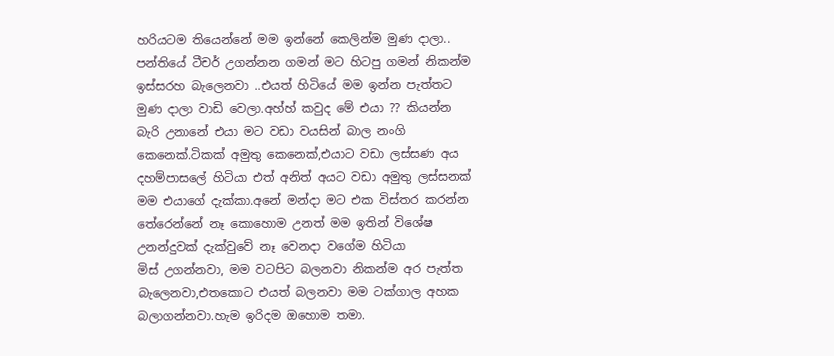හරියටම තියෙන්නේ මම ඉන්නේ කෙලින්ම මුණ දාලා.. පන්තියේ ටීචර් උගන්නන ගමන් මට හිටපු ගමන් නිකන්ම ඉස්සරහ බැලෙනවා ..එයත් හිටියේ මම ඉන්න පැත්තට මුණ දාලා වාඩි වෙලා.අහ්හ් කවුද මේ එයා ?? කියන්න බැරි උනානේ එයා මට වඩා වයසින් බාල නංගි කෙනෙක්.ටිකක් අමුතු කෙනෙක්,එයාට වඩා ලස්සණ අය දහම්පාසලේ හිටියා එත් අනිත් අයට වඩා අමුතු ලස්සනක් මම එයාගේ දැක්කා.අනේ මන්දා මට එක විස්තර කරන්න තේරෙන්නේ නෑ කොහොම උනත් මම ඉතින් විශේෂ උනන්දුවක් දැක්වුවේ නෑ වෙනදා වගේම හිටියා
මිස් උගන්නවා, මම වටපිට බලනවා නිකන්ම අර පැත්ත බැලෙනවා,එතකොට එයත් බලනවා මම ටක්ගාල අහක බලාගන්නවා.හැම ඉරිදම ඔහොම තමා.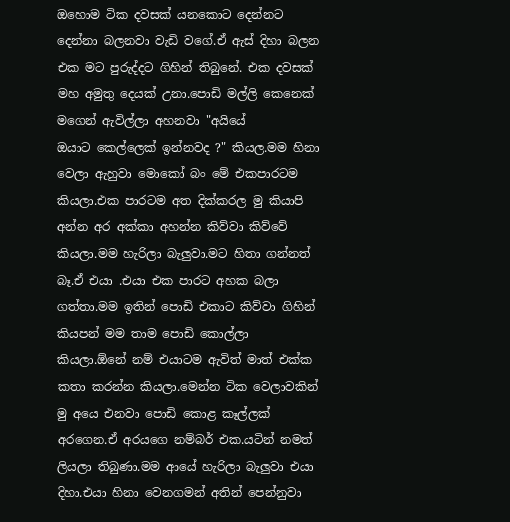ඔහොම ටික දවසක් යනකොට දෙන්නට දෙන්නා බලනවා වැඩි වගේ.ඒ ඇස් දිහා බලන එක මට පුරුද්දට ගිහින් තිබුනේ. එක දවසක් මහ අමුතු දෙයක් උනා.පොඩි මල්ලි කෙනෙක් මගෙන් ඇවිල්ලා අහනවා "අයියේ
ඔයාට කෙල්ලෙක් ඉන්නවද ?" කියල.මම හිනා වෙලා ඇහුවා මොකෝ බං මේ එකපාරටම කියලා.එක පාරටම අත දික්කරල මු කියාපි අන්න අර අක්කා අහන්න කිව්වා කිව්වේ කියලා.මම හැරිලා බැලුවා.මට හිතා ගන්නත් බෑ.ඒ එයා .එයා එක පාරට අහක බලා ගත්තා.මම ඉතින් පොඩි එකාට කිව්වා ගිහින් කියපන් මම තාම පොඩි කොල්ලා කියලා.ඕනේ නම් එයාටම ඇවිත් මාත් එක්ක කතා කරන්න කියලා.මෙන්න ටික වෙලාවකින් මු අයෙ එනවා පොඩි කොළ කෑල්ලක් අරගෙන.ඒ අරයගෙ නම්බර් එක.යටින් නමත් ලියලා තිබුණා.මම ආයේ හැරිලා බැලුවා එයා දිහා.එයා හිනා වෙනගමන් අතින් පෙන්නුවා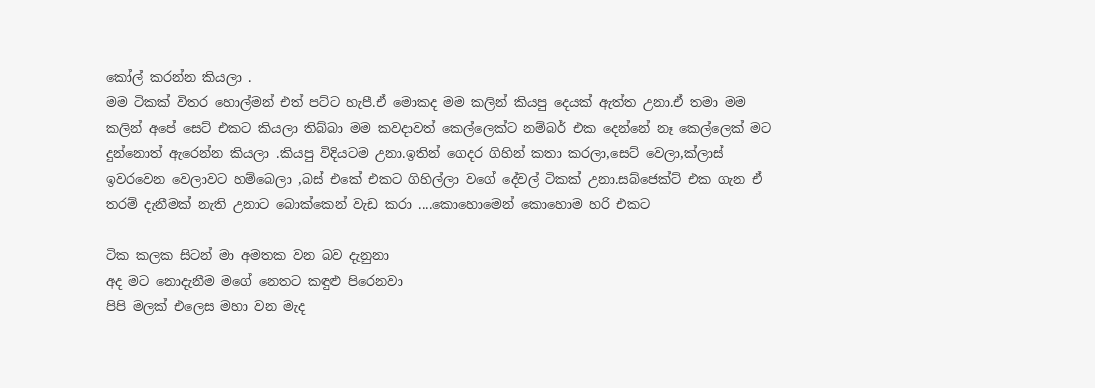කෝල් කරන්න කියලා .
මම ටිකක් විතර හොල්මන් එත් පට්ට හැපී.ඒ මොකද මම කලින් කියපු දෙයක් ඇත්ත උනා.ඒ තමා මම කලින් අපේ සෙට් එකට කියලා තිබ්බා මම කවදාවත් කෙල්ලෙක්ට නම්බර් එක දෙන්නේ නෑ කෙල්ලෙක් මට දුන්නොත් ඇරෙන්න කියලා .කියපු විදියටම උනා.ඉතින් ගෙදර ගිහින් කතා කරලා,සෙට් වෙලා,ක්ලාස් ඉවරවෙන වෙලාවට හම්බෙලා ,බස් එකේ එකට ගිහිල්ලා වගේ දේවල් ටිකක් උනා.සබ්ජෙක්ට් එක ගැන ඒ තරම් දැනීමක් නැති උනාට බොක්කෙන් වැඩ කරා ....කොහොමෙන් කොහොම හරි එකට

ටික කලක සිටන් මා අමතක වන බව දැනුනා
අද මට නොදැනීම මගේ නෙතට කඳුළු පිරෙනවා
පිපි මලක් එලෙස මහා වන මැද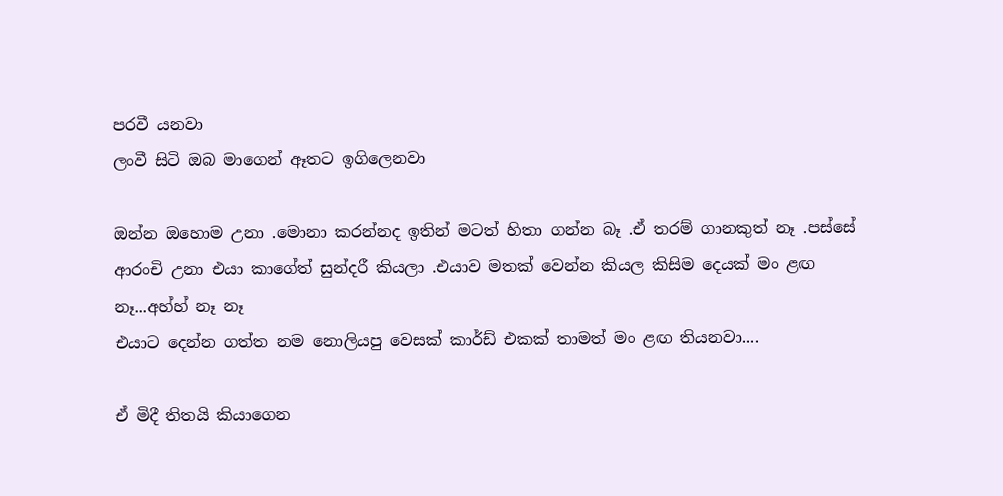පරවී යනවා
ලංවී සිටි ඔබ මාගෙන් ඈතට ඉගිලෙනවා

ඔන්න ඔහොම උනා .මොනා කරන්නද ඉතින් මටත් හිතා ගන්න බෑ .ඒ තරම් ගානකුත් නෑ .පස්සේ ආරංචි උනා එයා කාගේත් සුන්දරී කියලා .එයාව මතක් වෙන්න කියල කිසිම දෙයක් මං ළඟ නෑ...අහ්හ් නෑ නෑ
එයාට දෙන්න ගත්ත නම නොලියපු වෙසක් කාර්ඩ් එකක් තාමත් මං ළඟ තියනවා....

ඒ මිදී තිතයි කියාගෙන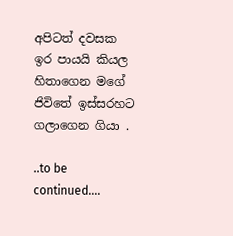අපිටත් දවසක ඉර පායයි කියල හිතාගෙන මගේ ජිවිතේ ඉස්සරහට ගලාගෙන ගියා .

..to be continued....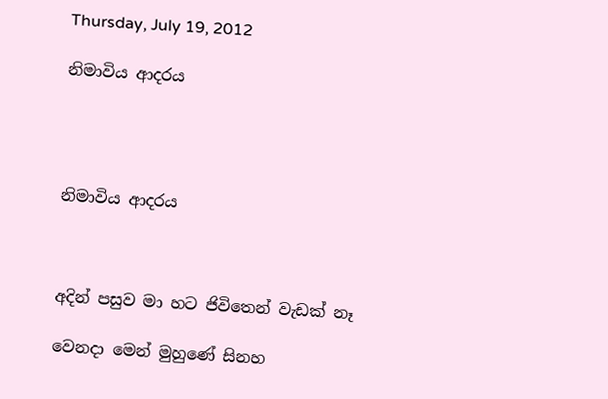Thursday, July 19, 2012

නිමාවිය ආදරය




නිමාවිය ආදරය



අදින් පසුව මා හට ජිවිතෙන් වැඩක් නෑ

වෙනදා මෙන් මුහුණේ සිනහ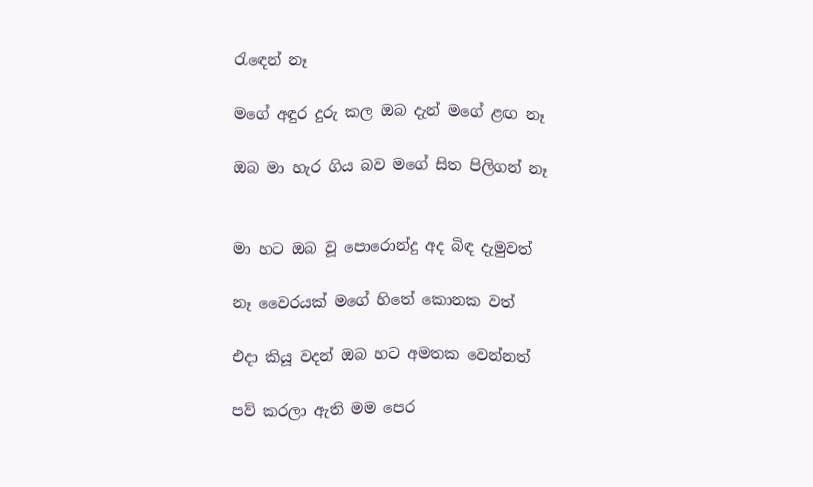රැඳෙන් නෑ

මගේ අඳුර දුරු කල ඔබ දැන් මගේ ළඟ නෑ

ඔබ මා හැර ගිය බව මගේ සිත පිලිගන් නෑ


මා හට ඔබ වූ පොරොන්දු අද බිඳ දැමුවත්

නෑ වෛරයක් මගේ හිතේ කොනක වත්

එදා කියූ වදන් ඔබ හට අමතක වෙන්නත්

පව් කරලා ඇති මම පෙර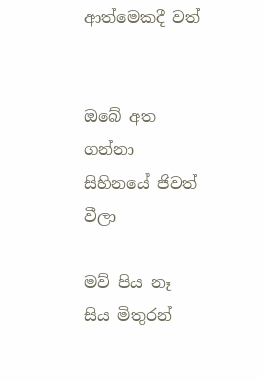ආත්මෙකදී වත්


ඔබේ අත ගන්නා සිහිනයේ ජිවත් වීලා

මව් පිය නෑ සිය මිතුරන්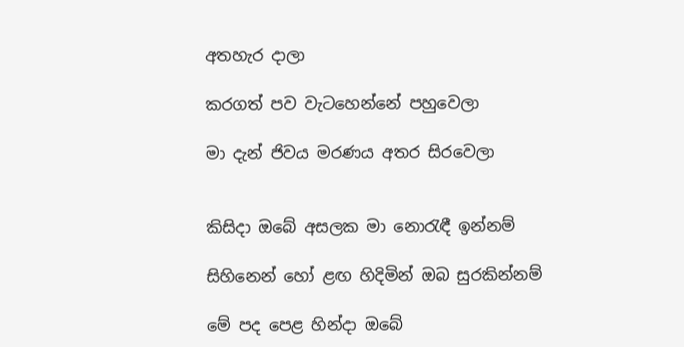අතහැර දාලා

කරගත් පව වැටහෙන්නේ පහුවෙලා

මා දැන් ජිවය මරණය අතර සිරවෙලා


කිසිදා ඔබේ අසලක මා නොරැඳී ඉන්නම්

සිහිනෙන් හෝ ළඟ හිදිමින් ඔබ සුරකින්නම්

මේ පද පෙළ හින්දා ඔබේ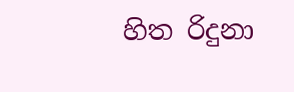හිත රිදුනා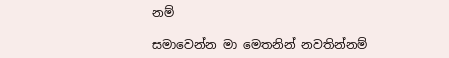නම්

සමාවෙන්න මා මෙතනින් නවතින්නම්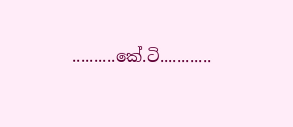..........කේ.ටි............